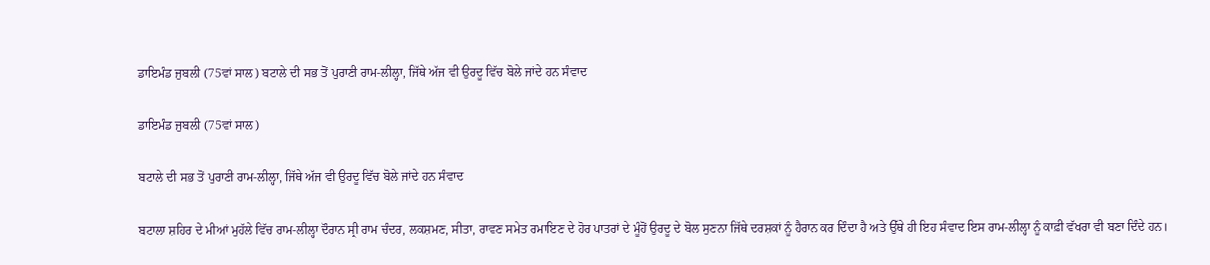ਡਾਇਮੰਡ ਜੁਬਲੀ (75ਵਾਂ ਸਾਲ) ਬਟਾਲੇ ਦੀ ਸਭ ਤੋਂ ਪੁਰਾਣੀ ਰਾਮ-ਲੀਲ੍ਹਾ, ਜਿੱਥੇ ਅੱਜ ਵੀ ਉਰਦੂ ਵਿੱਚ ਬੋਲੇ ਜਾਂਦੇ ਹਨ ਸੰਵਾਦ

ਡਾਇਮੰਡ ਜੁਬਲੀ (75ਵਾਂ ਸਾਲ)

ਬਟਾਲੇ ਦੀ ਸਭ ਤੋਂ ਪੁਰਾਣੀ ਰਾਮ-ਲੀਲ੍ਹਾ, ਜਿੱਥੇ ਅੱਜ ਵੀ ਉਰਦੂ ਵਿੱਚ ਬੋਲੇ ਜਾਂਦੇ ਹਨ ਸੰਵਾਦ

ਬਟਾਲਾ ਸ਼ਹਿਰ ਦੇ ਮੀਆਂ ਮੁਹੱਲੇ ਵਿੱਚ ਰਾਮ-ਲੀਲ੍ਹਾ ਦੌਰਾਨ ਸ੍ਰੀ ਰਾਮ ਚੰਦਰ, ਲਕਸ਼ਮਣ, ਸੀਤਾ, ਰਾਵਣ ਸਮੇਤ ਰਮਾਇਣ ਦੇ ਹੋਰ ਪਾਤਰਾਂ ਦੇ ਮੂੰਹੋਂ ਉਰਦੂ ਦੇ ਬੋਲ ਸੁਣਨਾ ਜਿੱਥੇ ਦਰਸ਼ਕਾਂ ਨੂੰ ਹੈਰਾਨ ਕਰ ਦਿੰਦਾ ਹੈ ਅਤੇ ਉੱਥੇ ਹੀ ਇਹ ਸੰਵਾਦ ਇਸ ਰਾਮ-ਲੀਲ੍ਹਾ ਨੂੰ ਕਾਫ਼ੀ ਵੱਖਰਾ ਵੀ ਬਣਾ ਦਿੰਦੇ ਹਨ।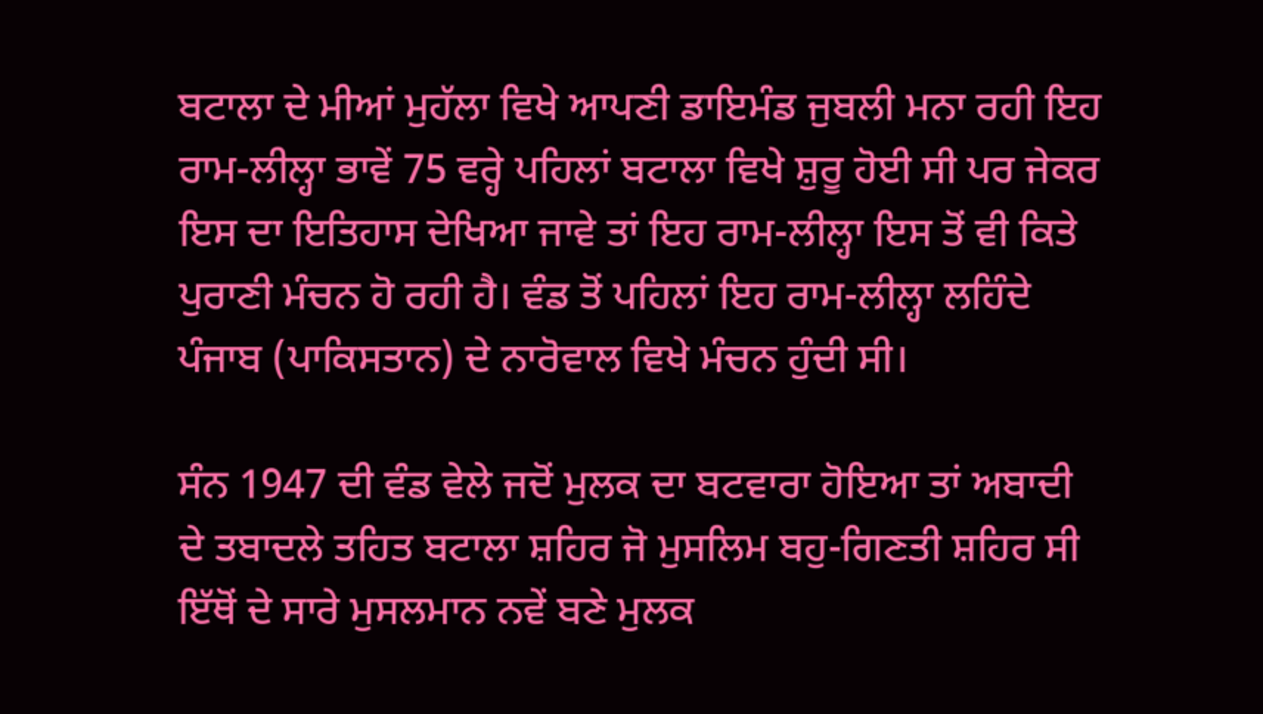ਬਟਾਲਾ ਦੇ ਮੀਆਂ ਮੁਹੱਲਾ ਵਿਖੇ ਆਪਣੀ ਡਾਇਮੰਡ ਜੁਬਲੀ ਮਨਾ ਰਹੀ ਇਹ ਰਾਮ-ਲੀਲ੍ਹਾ ਭਾਵੇਂ 75 ਵਰ੍ਹੇ ਪਹਿਲਾਂ ਬਟਾਲਾ ਵਿਖੇ ਸ਼ੁਰੂ ਹੋਈ ਸੀ ਪਰ ਜੇਕਰ ਇਸ ਦਾ ਇਤਿਹਾਸ ਦੇਖਿਆ ਜਾਵੇ ਤਾਂ ਇਹ ਰਾਮ-ਲੀਲ੍ਹਾ ਇਸ ਤੋਂ ਵੀ ਕਿਤੇ ਪੁਰਾਣੀ ਮੰਚਨ ਹੋ ਰਹੀ ਹੈ। ਵੰਡ ਤੋਂ ਪਹਿਲਾਂ ਇਹ ਰਾਮ-ਲੀਲ੍ਹਾ ਲਹਿੰਦੇ ਪੰਜਾਬ (ਪਾਕਿਸਤਾਨ) ਦੇ ਨਾਰੋਵਾਲ ਵਿਖੇ ਮੰਚਨ ਹੁੰਦੀ ਸੀ।

ਸੰਨ 1947 ਦੀ ਵੰਡ ਵੇਲੇ ਜਦੋਂ ਮੁਲਕ ਦਾ ਬਟਵਾਰਾ ਹੋਇਆ ਤਾਂ ਅਬਾਦੀ ਦੇ ਤਬਾਦਲੇ ਤਹਿਤ ਬਟਾਲਾ ਸ਼ਹਿਰ ਜੋ ਮੁਸਲਿਮ ਬਹੁ-ਗਿਣਤੀ ਸ਼ਹਿਰ ਸੀ ਇੱਥੋਂ ਦੇ ਸਾਰੇ ਮੁਸਲਮਾਨ ਨਵੇਂ ਬਣੇ ਮੁਲਕ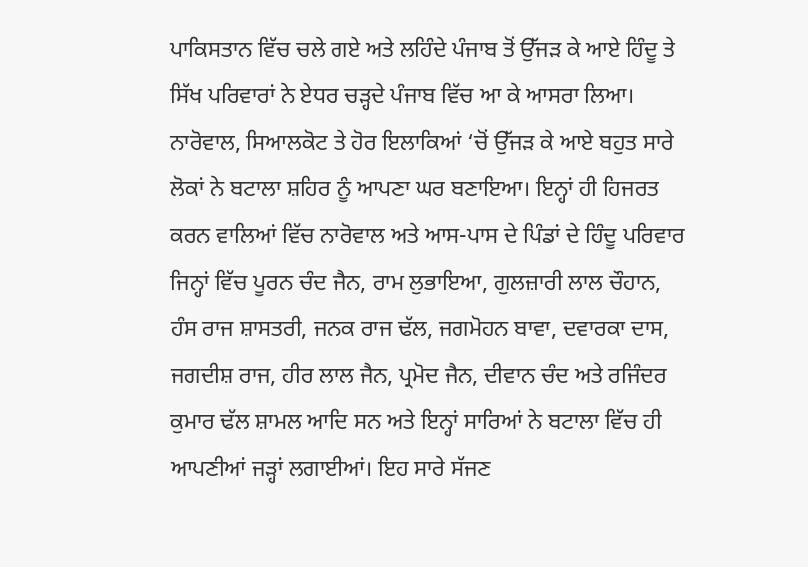ਪਾਕਿਸਤਾਨ ਵਿੱਚ ਚਲੇ ਗਏ ਅਤੇ ਲਹਿੰਦੇ ਪੰਜਾਬ ਤੋਂ ਉੱਜੜ ਕੇ ਆਏ ਹਿੰਦੂ ਤੇ ਸਿੱਖ ਪਰਿਵਾਰਾਂ ਨੇ ਏਧਰ ਚੜ੍ਹਦੇ ਪੰਜਾਬ ਵਿੱਚ ਆ ਕੇ ਆਸਰਾ ਲਿਆ। ਨਾਰੋਵਾਲ, ਸਿਆਲਕੋਟ ਤੇ ਹੋਰ ਇਲਾਕਿਆਂ ‘ਚੋਂ ਉੱਜੜ ਕੇ ਆਏ ਬਹੁਤ ਸਾਰੇ ਲੋਕਾਂ ਨੇ ਬਟਾਲਾ ਸ਼ਹਿਰ ਨੂੰ ਆਪਣਾ ਘਰ ਬਣਾਇਆ। ਇਨ੍ਹਾਂ ਹੀ ਹਿਜਰਤ ਕਰਨ ਵਾਲਿਆਂ ਵਿੱਚ ਨਾਰੋਵਾਲ ਅਤੇ ਆਸ-ਪਾਸ ਦੇ ਪਿੰਡਾਂ ਦੇ ਹਿੰਦੂ ਪਰਿਵਾਰ ਜਿਨ੍ਹਾਂ ਵਿੱਚ ਪੂਰਨ ਚੰਦ ਜੈਨ, ਰਾਮ ਲੁਭਾਇਆ, ਗੁਲਜ਼ਾਰੀ ਲਾਲ ਚੌਹਾਨ, ਹੰਸ ਰਾਜ ਸ਼ਾਸਤਰੀ, ਜਨਕ ਰਾਜ ਢੱਲ, ਜਗਮੋਹਨ ਬਾਵਾ, ਦਵਾਰਕਾ ਦਾਸ, ਜਗਦੀਸ਼ ਰਾਜ, ਹੀਰ ਲਾਲ ਜੈਨ, ਪ੍ਰਮੋਦ ਜੈਨ, ਦੀਵਾਨ ਚੰਦ ਅਤੇ ਰਜਿੰਦਰ ਕੁਮਾਰ ਢੱਲ ਸ਼ਾਮਲ ਆਦਿ ਸਨ ਅਤੇ ਇਨ੍ਹਾਂ ਸਾਰਿਆਂ ਨੇ ਬਟਾਲਾ ਵਿੱਚ ਹੀ ਆਪਣੀਆਂ ਜੜ੍ਹਾਂ ਲਗਾਈਆਂ। ਇਹ ਸਾਰੇ ਸੱਜਣ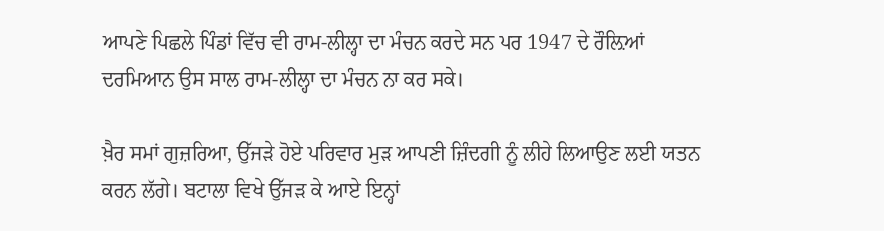ਆਪਣੇ ਪਿਛਲੇ ਪਿੰਡਾਂ ਵਿੱਚ ਵੀ ਰਾਮ-ਲੀਲ੍ਹਾ ਦਾ ਮੰਚਨ ਕਰਦੇ ਸਨ ਪਰ 1947 ਦੇ ਰੌਲ਼ਿਆਂ ਦਰਮਿਆਨ ਉਸ ਸਾਲ ਰਾਮ-ਲੀਲ੍ਹਾ ਦਾ ਮੰਚਨ ਨਾ ਕਰ ਸਕੇ।

ਖ਼ੈਰ ਸਮਾਂ ਗੁਜ਼ਰਿਆ, ਉੱਜੜੇ ਹੋਏ ਪਰਿਵਾਰ ਮੁੜ ਆਪਣੀ ਜ਼ਿੰਦਗੀ ਨੂੰ ਲੀਹੇ ਲਿਆਉਣ ਲਈ ਯਤਨ ਕਰਨ ਲੱਗੇ। ਬਟਾਲਾ ਵਿਖੇ ਉੱਜੜ ਕੇ ਆਏ ਇਨ੍ਹਾਂ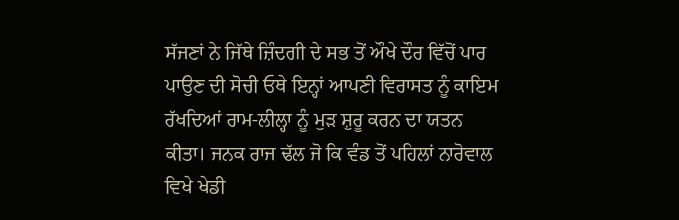ਸੱਜਣਾਂ ਨੇ ਜਿੱਥੇ ਜ਼ਿੰਦਗੀ ਦੇ ਸਭ ਤੋਂ ਔਖੇ ਦੌਰ ਵਿੱਚੋਂ ਪਾਰ ਪਾਉਣ ਦੀ ਸੋਚੀ ਓਥੇ ਇਨ੍ਹਾਂ ਆਪਣੀ ਵਿਰਾਸਤ ਨੂੰ ਕਾਇਮ ਰੱਖਦਿਆਂ ਰਾਮ-ਲੀਲ੍ਹਾ ਨੂੰ ਮੁੜ ਸ਼ੁਰੂ ਕਰਨ ਦਾ ਯਤਨ ਕੀਤਾ। ਜਨਕ ਰਾਜ ਢੱਲ ਜੋ ਕਿ ਵੰਡ ਤੋਂ ਪਹਿਲਾਂ ਨਾਰੋਵਾਲ ਵਿਖੇ ਖੇਡੀ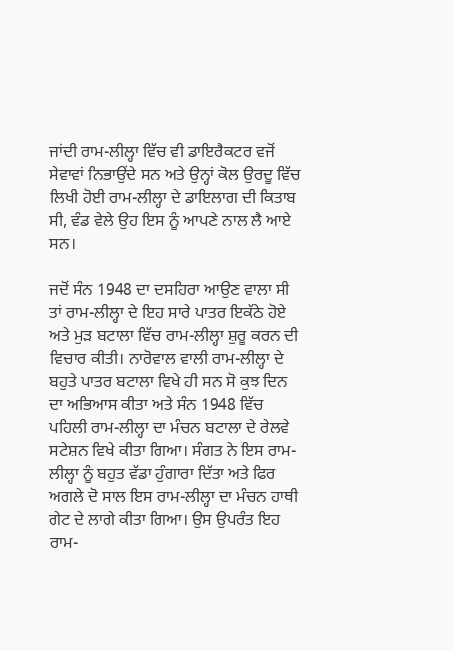ਜਾਂਦੀ ਰਾਮ-ਲੀਲ੍ਹਾ ਵਿੱਚ ਵੀ ਡਾਇਰੈਕਟਰ ਵਜੋਂ ਸੇਵਾਵਾਂ ਨਿਭਾਉਂਦੇ ਸਨ ਅਤੇ ਉਨ੍ਹਾਂ ਕੋਲ ਉਰਦੂ ਵਿੱਚ ਲਿਖੀ ਹੋਈ ਰਾਮ-ਲੀਲ੍ਹਾ ਦੇ ਡਾਇਲਾਗ ਦੀ ਕਿਤਾਬ ਸੀ, ਵੰਡ ਵੇਲੇ ਉਹ ਇਸ ਨੂੰ ਆਪਣੇ ਨਾਲ ਲੈ ਆਏ ਸਨ।

ਜਦੋਂ ਸੰਨ 1948 ਦਾ ਦਸਹਿਰਾ ਆਉਣ ਵਾਲਾ ਸੀ ਤਾਂ ਰਾਮ-ਲੀਲ੍ਹਾ ਦੇ ਇਹ ਸਾਰੇ ਪਾਤਰ ਇਕੱਠੇ ਹੋਏ ਅਤੇ ਮੁੜ ਬਟਾਲਾ ਵਿੱਚ ਰਾਮ-ਲੀਲ੍ਹਾ ਸ਼ੁਰੂ ਕਰਨ ਦੀ ਵਿਚਾਰ ਕੀਤੀ। ਨਾਰੋਵਾਲ ਵਾਲੀ ਰਾਮ-ਲੀਲ੍ਹਾ ਦੇ ਬਹੁਤੇ ਪਾਤਰ ਬਟਾਲਾ ਵਿਖੇ ਹੀ ਸਨ ਸੋ ਕੁਝ ਦਿਨ ਦਾ ਅਭਿਆਸ ਕੀਤਾ ਅਤੇ ਸੰਨ 1948 ਵਿੱਚ ਪਹਿਲੀ ਰਾਮ-ਲੀਲ੍ਹਾ ਦਾ ਮੰਚਨ ਬਟਾਲਾ ਦੇ ਰੇਲਵੇ ਸਟੇਸ਼ਨ ਵਿਖੇ ਕੀਤਾ ਗਿਆ। ਸੰਗਤ ਨੇ ਇਸ ਰਾਮ-ਲੀਲ੍ਹਾ ਨੂੰ ਬਹੁਤ ਵੱਡਾ ਹੁੰਗਾਰਾ ਦਿੱਤਾ ਅਤੇ ਫਿਰ ਅਗਲੇ ਦੋ ਸਾਲ ਇਸ ਰਾਮ-ਲੀਲ੍ਹਾ ਦਾ ਮੰਚਨ ਹਾਥੀ ਗੇਟ ਦੇ ਲਾਗੇ ਕੀਤਾ ਗਿਆ। ਉਸ ਉਪਰੰਤ ਇਹ ਰਾਮ-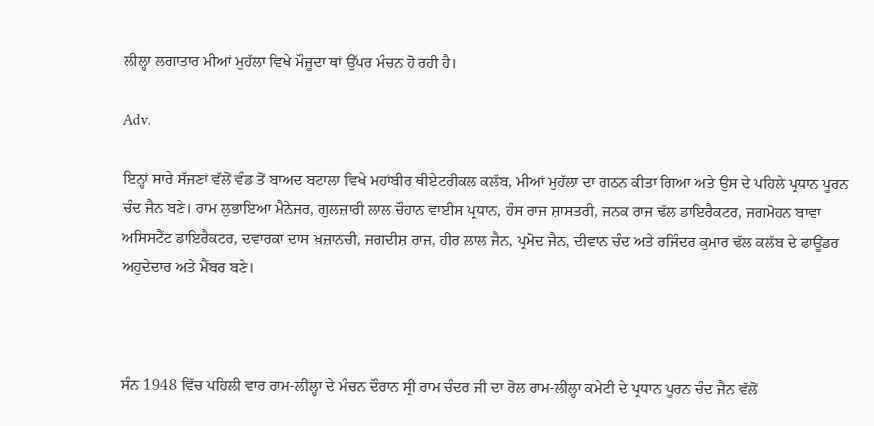ਲੀਲ੍ਹਾ ਲਗਾਤਾਰ ਮੀਆਂ ਮੁਹੱਲਾ ਵਿਖੇ ਮੌਜੂਦਾ ਥਾਂ ਉੱਪਰ ਮੰਚਨ ਹੋ ਰਹੀ ਹੈ।

Adv.

ਇਨ੍ਹਾਂ ਸਾਰੇ ਸੱਜਣਾਂ ਵੱਲੋਂ ਵੰਡ ਤੋਂ ਬਾਅਦ ਬਟਾਲਾ ਵਿਖੇ ਮਹਾਂਬੀਰ ਥੀਏਟਰੀਕਲ ਕਲੱਬ, ਮੀਆਂ ਮੁਹੱਲਾ ਦਾ ਗਠਨ ਕੀਤਾ ਗਿਆ ਅਤੇ ਉਸ ਦੇ ਪਹਿਲੇ ਪ੍ਰਧਾਨ ਪੂਰਨ ਚੰਦ ਜੈਨ ਬਣੇ। ਰਾਮ ਲੁਭਾਇਆ ਮੈਨੇਜਰ, ਗੁਲਜ਼ਾਰੀ ਲਾਲ ਚੌਹਾਨ ਵਾਈਸ ਪ੍ਰਧਾਨ, ਹੰਸ ਰਾਜ ਸ਼ਾਸਤਰੀ, ਜਨਕ ਰਾਜ ਢੱਲ ਡਾਇਰੈਕਟਰ, ਜਗਮੋਹਨ ਬਾਵਾ ਅਸਿਸਟੈਂਟ ਡਾਇਰੈਕਟਰ, ਦਵਾਰਕਾ ਦਾਸ ਖ਼ਜ਼ਾਨਚੀ, ਜਗਦੀਸ਼ ਰਾਜ, ਹੀਰ ਲਾਲ ਜੈਨ, ਪ੍ਰਮੋਦ ਜੈਨ, ਦੀਵਾਨ ਚੰਦ ਅਤੇ ਰਜਿੰਦਰ ਕੁਮਾਰ ਢੱਲ ਕਲੱਬ ਦੇ ਫਾਊਂਡਰ ਅਹੁਦੇਦਾਰ ਅਤੇ ਮੈਂਬਰ ਬਣੇ।



ਸੰਨ 1948 ਵਿੱਚ ਪਹਿਲੀ ਵਾਰ ਰਾਮ-ਲੀਲ੍ਹਾ ਦੇ ਮੰਚਨ ਦੌਰਾਨ ਸ੍ਰੀ ਰਾਮ ਚੰਦਰ ਜੀ ਦਾ ਰੋਲ ਰਾਮ-ਲੀਲ੍ਹਾ ਕਮੇਟੀ ਦੇ ਪ੍ਰਧਾਨ ਪੂਰਨ ਚੰਦ ਜੈਨ ਵੱਲੋਂ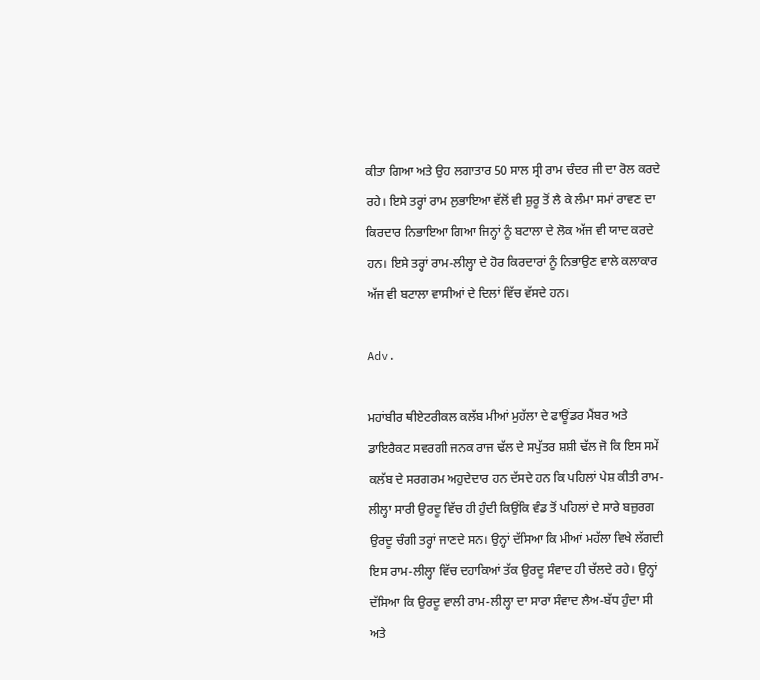ਕੀਤਾ ਗਿਆ ਅਤੇ ਉਹ ਲਗਾਤਾਰ 50 ਸਾਲ ਸ੍ਰੀ ਰਾਮ ਚੰਦਰ ਜੀ ਦਾ ਰੋਲ ਕਰਦੇ ਰਹੇ। ਇਸੇ ਤਰ੍ਹਾਂ ਰਾਮ ਲੁਭਾਇਆ ਵੱਲੋਂ ਵੀ ਸ਼ੁਰੂ ਤੋਂ ਲੈ ਕੇ ਲੰਮਾ ਸਮਾਂ ਰਾਵਣ ਦਾ ਕਿਰਦਾਰ ਨਿਭਾਇਆ ਗਿਆ ਜਿਨ੍ਹਾਂ ਨੂੰ ਬਟਾਲਾ ਦੇ ਲੋਕ ਅੱਜ ਵੀ ਯਾਦ ਕਰਦੇ ਹਨ। ਇਸੇ ਤਰ੍ਹਾਂ ਰਾਮ-ਲੀਲ੍ਹਾ ਦੇ ਹੋਰ ਕਿਰਦਾਰਾਂ ਨੂੰ ਨਿਭਾਉਣ ਵਾਲੇ ਕਲਾਕਾਰ ਅੱਜ ਵੀ ਬਟਾਲਾ ਵਾਸੀਆਂ ਦੇ ਦਿਲਾਂ ਵਿੱਚ ਵੱਸਦੇ ਹਨ।

Adv.

ਮਹਾਂਬੀਰ ਥੀਏਟਰੀਕਲ ਕਲੱਬ ਮੀਆਂ ਮੁਹੱਲਾ ਦੇ ਫਾਊਂਡਰ ਮੈਂਬਰ ਅਤੇ ਡਾਇਰੈਕਟ ਸਵਰਗੀ ਜਨਕ ਰਾਜ ਢੱਲ ਦੇ ਸਪੁੱਤਰ ਸ਼ਸ਼ੀ ਢੱਲ ਜੋ ਕਿ ਇਸ ਸਮੇਂ ਕਲੱਬ ਦੇ ਸਰਗਰਮ ਅਹੁਦੇਦਾਰ ਹਨ ਦੱਸਦੇ ਹਨ ਕਿ ਪਹਿਲਾਂ ਪੇਸ਼ ਕੀਤੀ ਰਾਮ-ਲੀਲ੍ਹਾ ਸਾਰੀ ਉਰਦੂ ਵਿੱਚ ਹੀ ਹੁੰਦੀ ਕਿਉਂਕਿ ਵੰਡ ਤੋਂ ਪਹਿਲਾਂ ਦੇ ਸਾਰੇ ਬਜ਼ੁਰਗ ਉਰਦੂ ਚੰਗੀ ਤਰ੍ਹਾਂ ਜਾਣਦੇ ਸਨ। ਉਨ੍ਹਾਂ ਦੱਸਿਆ ਕਿ ਮੀਆਂ ਮਹੱਲਾ ਵਿਖੇ ਲੱਗਦੀ ਇਸ ਰਾਮ-ਲੀਲ੍ਹਾ ਵਿੱਚ ਦਹਾਕਿਆਂ ਤੱਕ ਉਰਦੂ ਸੰਵਾਦ ਹੀ ਚੱਲਦੇ ਰਹੇ। ਉਨ੍ਹਾਂ ਦੱਸਿਆ ਕਿ ਉਰਦੂ ਵਾਲੀ ਰਾਮ-ਲੀਲ੍ਹਾ ਦਾ ਸਾਰਾ ਸੰਵਾਦ ਲੈਅ-ਬੱਧ ਹੁੰਦਾ ਸੀ ਅਤੇ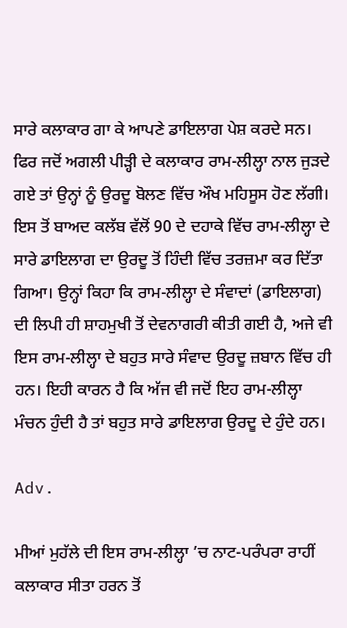ਸਾਰੇ ਕਲਾਕਾਰ ਗਾ ਕੇ ਆਪਣੇ ਡਾਇਲਾਗ ਪੇਸ਼ ਕਰਦੇ ਸਨ। ਫਿਰ ਜਦੋਂ ਅਗਲੀ ਪੀੜ੍ਹੀ ਦੇ ਕਲਾਕਾਰ ਰਾਮ-ਲੀਲ੍ਹਾ ਨਾਲ ਜੁੜਦੇ ਗਏ ਤਾਂ ਉਨ੍ਹਾਂ ਨੂੰ ਉਰਦੂ ਬੋਲਣ ਵਿੱਚ ਔਖ ਮਹਿਸੂਸ ਹੋਣ ਲੱਗੀ। ਇਸ ਤੋਂ ਬਾਅਦ ਕਲੱਬ ਵੱਲੋਂ 90 ਦੇ ਦਹਾਕੇ ਵਿੱਚ ਰਾਮ-ਲੀਲ੍ਹਾ ਦੇ ਸਾਰੇ ਡਾਇਲਾਗ ਦਾ ਉਰਦੂ ਤੋਂ ਹਿੰਦੀ ਵਿੱਚ ਤਰਜ਼ਮਾ ਕਰ ਦਿੱਤਾ ਗਿਆ। ਉਨ੍ਹਾਂ ਕਿਹਾ ਕਿ ਰਾਮ-ਲੀਲ੍ਹਾ ਦੇ ਸੰਵਾਦਾਂ (ਡਾਇਲਾਗ) ਦੀ ਲਿਪੀ ਹੀ ਸ਼ਾਹਮੁਖੀ ਤੋਂ ਦੇਵਨਾਗਰੀ ਕੀਤੀ ਗਈ ਹੈ, ਅਜੇ ਵੀ ਇਸ ਰਾਮ-ਲੀਲ੍ਹਾ ਦੇ ਬਹੁਤ ਸਾਰੇ ਸੰਵਾਦ ਉਰਦੂ ਜ਼ਬਾਨ ਵਿੱਚ ਹੀ ਹਨ। ਇਹੀ ਕਾਰਨ ਹੈ ਕਿ ਅੱਜ ਵੀ ਜਦੋਂ ਇਹ ਰਾਮ-ਲੀਲ੍ਹਾ ਮੰਚਨ ਹੁੰਦੀ ਹੈ ਤਾਂ ਬਹੁਤ ਸਾਰੇ ਡਾਇਲਾਗ ਉਰਦੂ ਦੇ ਹੁੰਦੇ ਹਨ।

Adv.

ਮੀਆਂ ਮੁਹੱਲੇ ਦੀ ਇਸ ਰਾਮ-ਲੀਲ੍ਹਾ ’ਚ ਨਾਟ-ਪਰੰਪਰਾ ਰਾਹੀਂ ਕਲਾਕਾਰ ਸੀਤਾ ਹਰਨ ਤੋਂ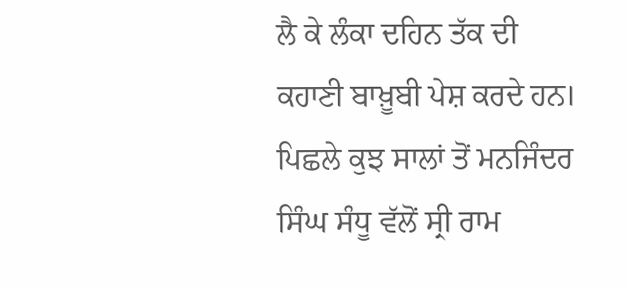ਲੈ ਕੇ ਲੰਕਾ ਦਹਿਨ ਤੱਕ ਦੀ ਕਹਾਣੀ ਬਾਖ਼ੂਬੀ ਪੇਸ਼ ਕਰਦੇ ਹਨ। ਪਿਛਲੇ ਕੁਝ ਸਾਲਾਂ ਤੋਂ ਮਨਜਿੰਦਰ ਸਿੰਘ ਸੰਧੂ ਵੱਲੋਂ ਸ੍ਰੀ ਰਾਮ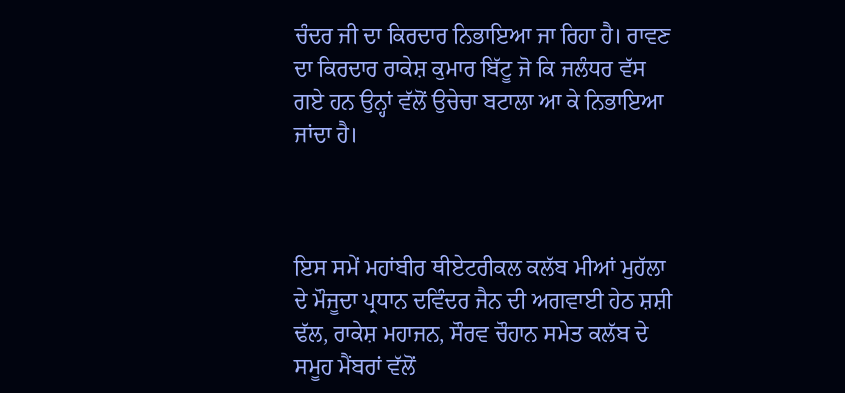ਚੰਦਰ ਜੀ ਦਾ ਕਿਰਦਾਰ ਨਿਭਾਇਆ ਜਾ ਰਿਹਾ ਹੈ। ਰਾਵਣ ਦਾ ਕਿਰਦਾਰ ਰਾਕੇਸ਼ ਕੁਮਾਰ ਬਿੱਟੂ ਜੋ ਕਿ ਜਲੰਧਰ ਵੱਸ ਗਏ ਹਨ ਉਨ੍ਹਾਂ ਵੱਲੋਂ ਉਚੇਚਾ ਬਟਾਲਾ ਆ ਕੇ ਨਿਭਾਇਆ ਜਾਂਦਾ ਹੈ।



ਇਸ ਸਮੇਂ ਮਹਾਂਬੀਰ ਥੀਏਟਰੀਕਲ ਕਲੱਬ ਮੀਆਂ ਮੁਹੱਲਾ ਦੇ ਮੌਜੂਦਾ ਪ੍ਰਧਾਨ ਦਵਿੰਦਰ ਜੈਨ ਦੀ ਅਗਵਾਈ ਹੇਠ ਸ਼ਸ਼ੀ ਢੱਲ, ਰਾਕੇਸ਼ ਮਹਾਜਨ, ਸੌਰਵ ਚੌਹਾਨ ਸਮੇਤ ਕਲੱਬ ਦੇ ਸਮੂਹ ਮੈਂਬਰਾਂ ਵੱਲੋਂ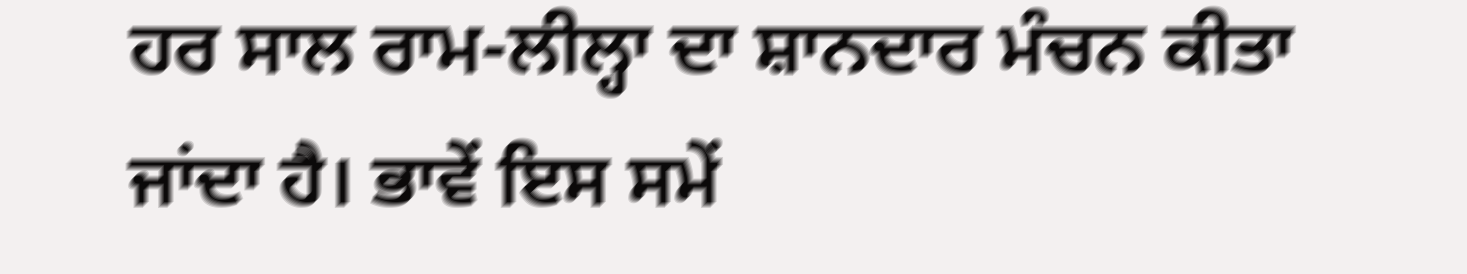ਹਰ ਸਾਲ ਰਾਮ-ਲੀਲ੍ਹਾ ਦਾ ਸ਼ਾਨਦਾਰ ਮੰਚਨ ਕੀਤਾ ਜਾਂਦਾ ਹੈ। ਭਾਵੇਂ ਇਸ ਸਮੇਂ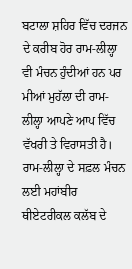ਬਟਾਲਾ ਸ਼ਹਿਰ ਵਿੱਚ ਦਰਜਨ ਦੇ ਕਰੀਬ ਹੋਰ ਰਾਮ-ਲੀਲ੍ਹਾ ਵੀ ਮੰਚਨ ਹੁੰਦੀਆਂ ਹਨ ਪਰ ਮੀਆਂ ਮੁਹੱਲਾ ਦੀ ਰਾਮ-ਲੀਲ੍ਹਾ ਆਪਣੇ ਆਪ ਵਿੱਚ ਵੱਖਰੀ ਤੇ ਵਿਰਾਸਤੀ ਹੈ। ਰਾਮ-ਲੀਲ੍ਹਾ ਦੇ ਸਫ਼ਲ ਮੰਚਨ ਲਈ ਮਹਾਂਬੀਰ ਥੀਏਟਰੀਕਲ ਕਲੱਬ ਦੇ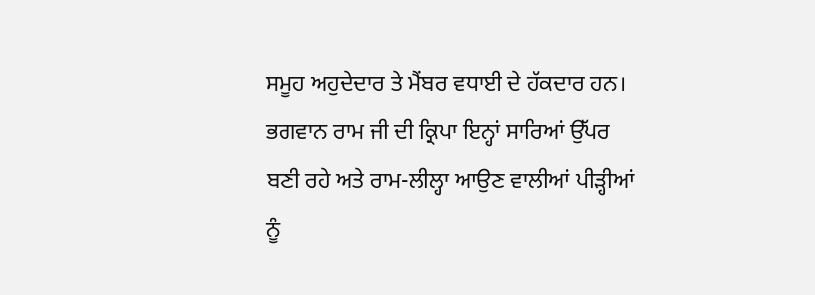ਸਮੂਹ ਅਹੁਦੇਦਾਰ ਤੇ ਮੈਂਬਰ ਵਧਾਈ ਦੇ ਹੱਕਦਾਰ ਹਨ। ਭਗਵਾਨ ਰਾਮ ਜੀ ਦੀ ਕ੍ਰਿਪਾ ਇਨ੍ਹਾਂ ਸਾਰਿਆਂ ਉੱਪਰ ਬਣੀ ਰਹੇ ਅਤੇ ਰਾਮ-ਲੀਲ੍ਹਾ ਆਉਣ ਵਾਲੀਆਂ ਪੀੜ੍ਹੀਆਂ ਨੂੰ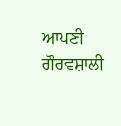ਆਪਣੀ ਗੌਰਵਸ਼ਾਲੀ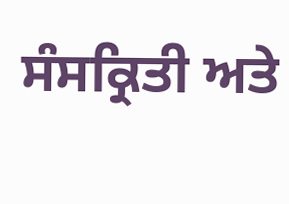ਸੰਸਕ੍ਰਿਤੀ ਅਤੇ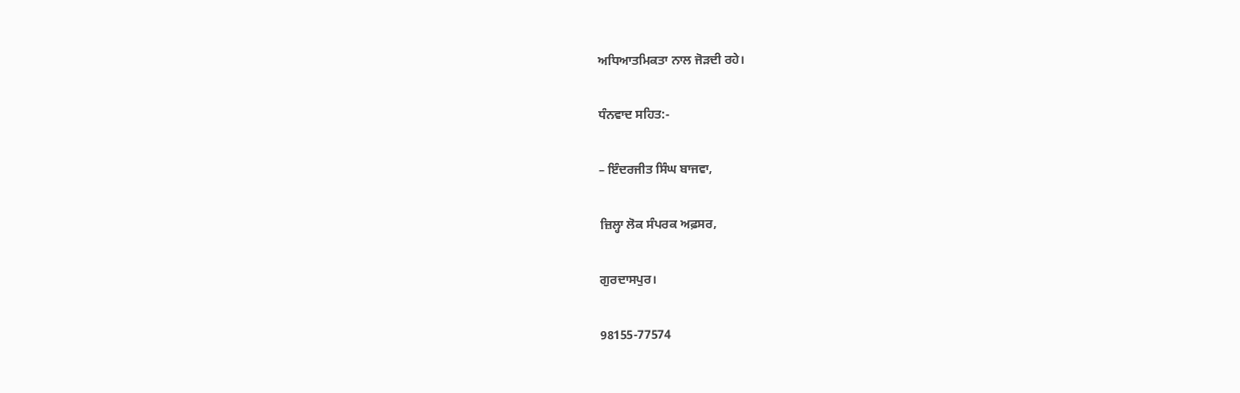ਅਧਿਆਤਮਿਕਤਾ ਨਾਲ ਜੋੜਦੀ ਰਹੇ।

ਧੰਨਵਾਦ ਸਹਿਤ:-

– ਇੰਦਰਜੀਤ ਸਿੰਘ ਬਾਜਵਾ,

ਜ਼ਿਲ੍ਹਾ ਲੋਕ ਸੰਪਰਕ ਅਫ਼ਸਰ,

ਗੁਰਦਾਸਪੁਰ।

98155-77574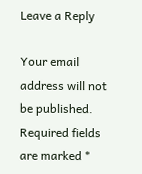Leave a Reply

Your email address will not be published. Required fields are marked *